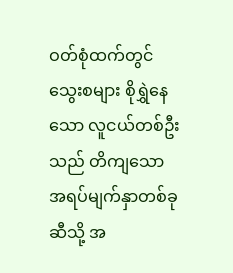ဝတ်စုံထက်တွင် သွေးစများ စိုရွှဲနေသော လူငယ်တစ်ဦးသည် တိကျသော အရပ်မျက်နှာတစ်ခုဆီသို့ အ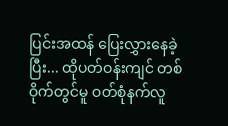ပြင်းအထန် ပြေးလွှားနေခဲ့ပြီး... ထိုပတ်ဝန်းကျင် တစ်ဝိုက်တွင်မူ ဝတ်စုံနက်လူ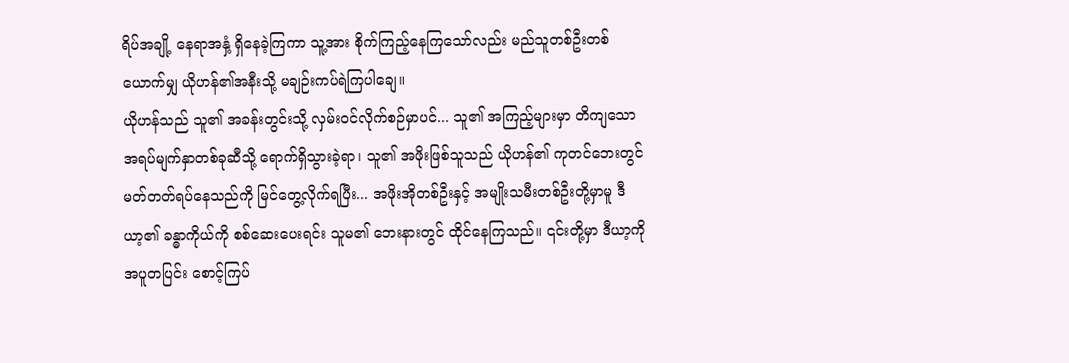ရိပ်အချို့ နေရာအနှံ့ ရှိနေခဲ့ကြကာ သူ့အား စိုက်ကြည့်နေကြသော်လည်း မည်သူတစ်ဦးတစ်ယောက်မျှ ယိုဟန်၏အနီးသို့ မချဉ်းကပ်ရဲကြပါချေ။
ယိုဟန်သည် သူ၏ အခန်းတွင်းသို့ လှမ်းဝင်လိုက်စဉ်မှာပင်... သူ၏ အကြည့်များမှာ တိကျသော အရပ်မျက်နှာတစ်ခုဆီသို့ ရောက်ရှိသွားခဲ့ရာ၊ သူ၏ အဖိုးဖြစ်သူသည် ယိုဟန်၏ ကုတင်ဘေးတွင် မတ်တတ်ရပ်နေသည်ကို မြင်တွေ့လိုက်ရပြီး... အဖိုးအိုတစ်ဦးနှင့် အမျိုးသမီးတစ်ဦးတို့မှာမူ ဒီယာ့၏ ခန္ဓာကိုယ်ကို စစ်ဆေးပေးရင်း သူမ၏ ဘေးနားတွင် ထိုင်နေကြသည်။ ၎င်းတို့မှာ ဒီယာ့ကို အပူတပြင်း စောင့်ကြပ်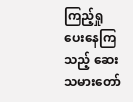ကြည့်ရှုပေးနေကြသည့် ဆေးသမားတော်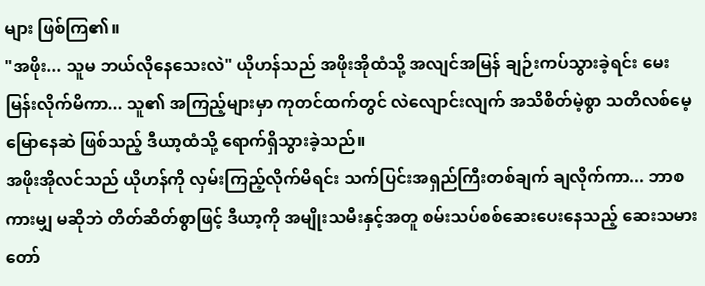များ ဖြစ်ကြ၏။
"အဖိုး... သူမ ဘယ်လိုနေသေးလဲ" ယိုဟန်သည် အဖိုးအိုထံသို့ အလျင်အမြန် ချဉ်းကပ်သွားခဲ့ရင်း မေးမြန်းလိုက်မိကာ... သူ၏ အကြည့်များမှာ ကုတင်ထက်တွင် လဲလျောင်းလျက် အသိစိတ်မဲ့စွာ သတိလစ်မေ့မြောနေဆဲ ဖြစ်သည့် ဒီယာ့ထံသို့ ရောက်ရှိသွားခဲ့သည်။
အဖိုးအိုလင်သည် ယိုဟန်ကို လှမ်းကြည့်လိုက်မိရင်း သက်ပြင်းအရှည်ကြီးတစ်ချက် ချလိုက်ကာ... ဘာစကားမျှ မဆိုဘဲ တိတ်ဆိတ်စွာဖြင့် ဒီယာ့ကို အမျိုးသမီးနှင့်အတူ စမ်းသပ်စစ်ဆေးပေးနေသည့် ဆေးသမားတော်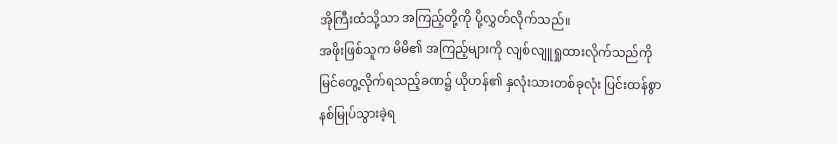အိုကြီးထံသို့သာ အကြည့်တို့ကို ပို့လွှတ်လိုက်သည်။
အဖိုးဖြစ်သူက မိမိ၏ အကြည့်များကို လျစ်လျူရှုထားလိုက်သည်ကို မြင်တွေ့လိုက်ရသည့်ခဏ၌ ယိုဟန်၏ နှလုံးသားတစ်ခုလုံး ပြင်းထန်စွာ နစ်မြုပ်သွားခဲ့ရ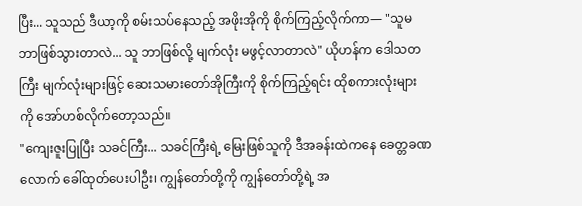ပြီး... သူသည် ဒီယာ့ကို စမ်းသပ်နေသည့် အဖိုးအိုကို စိုက်ကြည့်လိုက်ကာ— "သူမ ဘာဖြစ်သွားတာလဲ... သူ ဘာဖြစ်လို့ မျက်လုံး မဖွင့်လာတာလဲ" ယိုဟန်က ဒေါသတကြီး မျက်လုံးများဖြင့် ဆေးသမားတော်အိုကြီးကို စိုက်ကြည့်ရင်း ထိုစကားလုံးများကို အော်ဟစ်လိုက်တော့သည်။
"ကျေးဇူးပြုပြီး သခင်ကြီး... သခင်ကြီးရဲ့ မြေးဖြစ်သူကို ဒီအခန်းထဲကနေ ခေတ္တခဏလောက် ခေါ်ထုတ်ပေးပါဦး၊ ကျွန်တော်တို့ကို ကျွန်တော်တို့ရဲ့ အ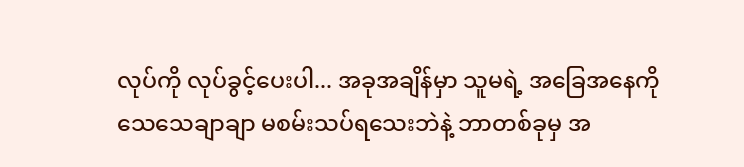လုပ်ကို လုပ်ခွင့်ပေးပါ... အခုအချိန်မှာ သူမရဲ့ အခြေအနေကို သေသေချာချာ မစမ်းသပ်ရသေးဘဲနဲ့ ဘာတစ်ခုမှ အ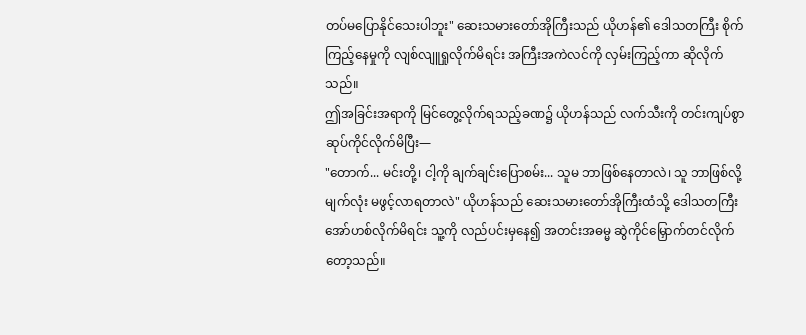တပ်မပြောနိုင်သေးပါဘူး" ဆေးသမားတော်အိုကြီးသည် ယိုဟန်၏ ဒေါသတကြီး စိုက်ကြည့်နေမှုကို လျစ်လျူရှုလိုက်မိရင်း အကြီးအကဲလင်ကို လှမ်းကြည့်ကာ ဆိုလိုက်သည်။
ဤအခြင်းအရာကို မြင်တွေ့လိုက်ရသည့်ခဏ၌ ယိုဟန်သည် လက်သီးကို တင်းကျပ်စွာ ဆုပ်ကိုင်လိုက်မိပြီး—
"တောက်... မင်းတို့၊ ငါ့ကို ချက်ချင်းပြောစမ်း... သူမ ဘာဖြစ်နေတာလဲ၊ သူ ဘာဖြစ်လို့ မျက်လုံး မဖွင့်လာရတာလဲ" ယိုဟန်သည် ဆေးသမားတော်အိုကြီးထံသို့ ဒေါသတကြီး အော်ဟစ်လိုက်မိရင်း သူ့ကို လည်ပင်းမှနေ၍ အတင်းအဓမ္မ ဆွဲကိုင်မြှောက်တင်လိုက်တော့သည်။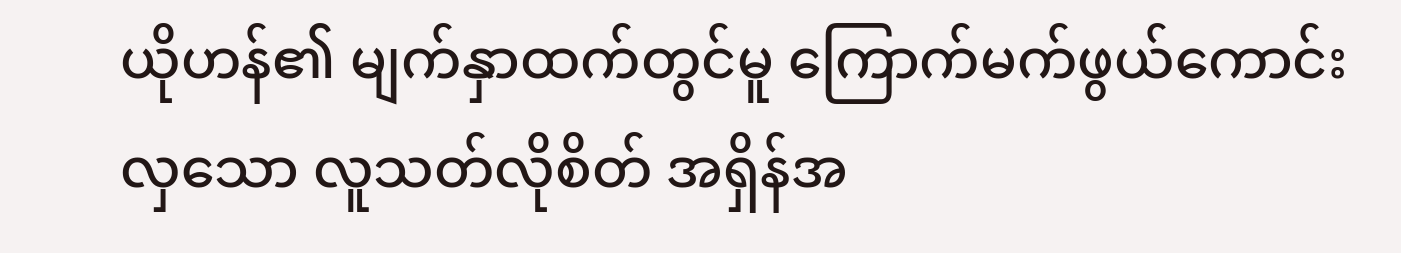ယိုဟန်၏ မျက်နှာထက်တွင်မူ ကြောက်မက်ဖွယ်ကောင်းလှသော လူသတ်လိုစိတ် အရှိန်အ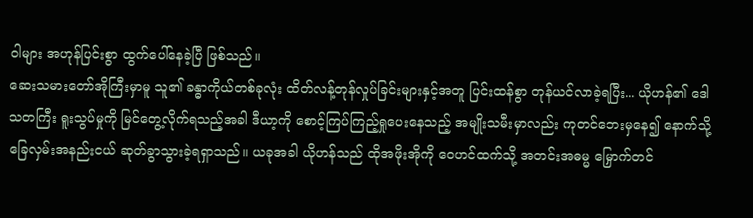ဝါများ အဟုန်ပြင်းစွာ ထွက်ပေါ်နေခဲ့ပြီ ဖြစ်သည်။
ဆေးသမားတော်အိုကြီးမှာမူ သူ၏ ခန္ဓာကိုယ်တစ်ခုလုံး ထိတ်လန့်တုန်လှုပ်ခြင်းများနှင့်အတူ ပြင်းထန်စွာ တုန်ယင်လာခဲ့ရပြီး... ယိုဟန်၏ ဒေါသတကြီး ရူးသွပ်မှုကို မြင်တွေ့လိုက်ရသည့်အခါ ဒီယာ့ကို စောင့်ကြပ်ကြည့်ရှုပေးနေသည့် အမျိုးသမီးမှာလည်း ကုတင်ဘေးမှနေ၍ နောက်သို့ ခြေလှမ်းအနည်းငယ် ဆုတ်ခွာသွားခဲ့ရရှာသည်။ ယခုအခါ ယိုဟန်သည် ထိုအဖိုးအိုကို ဝေဟင်ထက်သို့ အတင်းအဓမ္မ မြှောက်တင်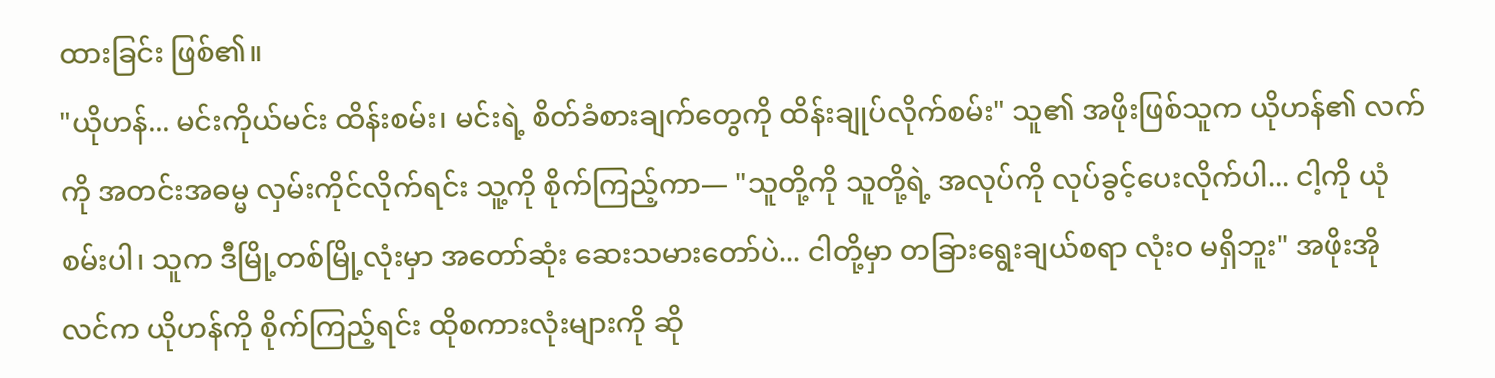ထားခြင်း ဖြစ်၏။
"ယိုဟန်... မင်းကိုယ်မင်း ထိန်းစမ်း၊ မင်းရဲ့ စိတ်ခံစားချက်တွေကို ထိန်းချုပ်လိုက်စမ်း" သူ၏ အဖိုးဖြစ်သူက ယိုဟန်၏ လက်ကို အတင်းအဓမ္မ လှမ်းကိုင်လိုက်ရင်း သူ့ကို စိုက်ကြည့်ကာ— "သူတို့ကို သူတို့ရဲ့ အလုပ်ကို လုပ်ခွင့်ပေးလိုက်ပါ... ငါ့ကို ယုံစမ်းပါ၊ သူက ဒီမြို့တစ်မြို့လုံးမှာ အတော်ဆုံး ဆေးသမားတော်ပဲ... ငါတို့မှာ တခြားရွေးချယ်စရာ လုံးဝ မရှိဘူး" အဖိုးအိုလင်က ယိုဟန်ကို စိုက်ကြည့်ရင်း ထိုစကားလုံးများကို ဆို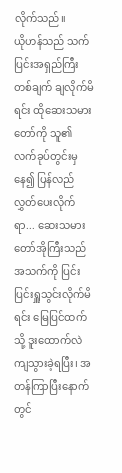လိုက်သည်။
ယိုဟန်သည် သက်ပြင်းအရှည်ကြီးတစ်ချက် ချလိုက်မိရင်း ထိုဆေးသမားတော်ကို သူ၏ လက်ခုပ်တွင်းမှနေ၍ ပြန်လည်လွှတ်ပေးလိုက်ရာ... ဆေးသမားတော်အိုကြီးသည် အသက်ကို ပြင်းပြင်းရှူသွင်းလိုက်မိရင်း မြေပြင်ထက်သို့ ဒူးထောက်လဲကျသွားခဲ့ရပြီး၊ အတန်ကြာပြီးနောက်တွင်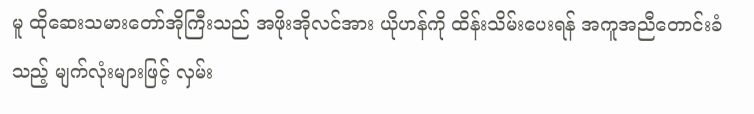မူ ထိုဆေးသမားတော်အိုကြီးသည် အဖိုးအိုလင်အား ယိုဟန်ကို ထိန်းသိမ်းပေးရန် အကူအညီတောင်းခံသည့် မျက်လုံးများဖြင့် လှမ်း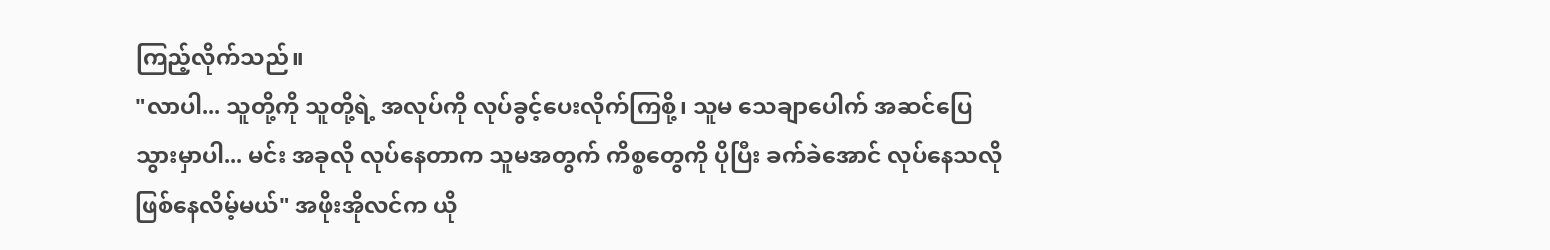ကြည့်လိုက်သည်။
"လာပါ... သူတို့ကို သူတို့ရဲ့ အလုပ်ကို လုပ်ခွင့်ပေးလိုက်ကြစို့၊ သူမ သေချာပေါက် အဆင်ပြေသွားမှာပါ... မင်း အခုလို လုပ်နေတာက သူမအတွက် ကိစ္စတွေကို ပိုပြီး ခက်ခဲအောင် လုပ်နေသလို ဖြစ်နေလိမ့်မယ်" အဖိုးအိုလင်က ယို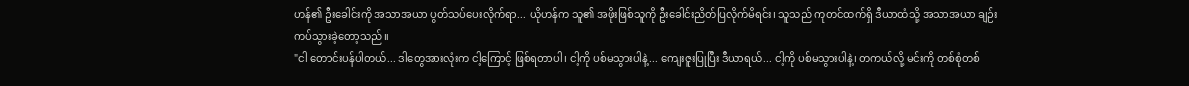ဟန်၏ ဦးခေါင်းကို အသာအယာ ပွတ်သပ်ပေးလိုက်ရာ... ယိုဟန်က သူ၏ အဖိုးဖြစ်သူကို ဦးခေါင်းညိတ်ပြလိုက်မိရင်း၊ သူသည် ကုတင်ထက်ရှိ ဒီယာထံသို့ အသာအယာ ချဉ်းကပ်သွားခဲ့တော့သည်။
"ငါ တောင်းပန်ပါတယ်... ဒါတွေအားလုံးက ငါ့ကြောင့် ဖြစ်ရတာပါ၊ ငါ့ကို ပစ်မသွားပါနဲ့... ကျေးဇူးပြုပြီး ဒီယာရယ်... ငါ့ကို ပစ်မသွားပါနဲ့၊ တကယ်လို့ မင်းကို တစ်စုံတစ်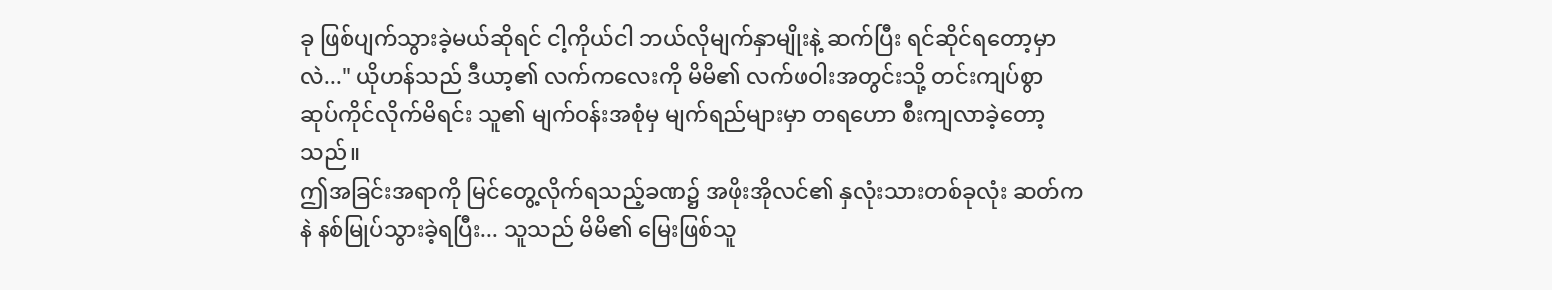ခု ဖြစ်ပျက်သွားခဲ့မယ်ဆိုရင် ငါ့ကိုယ်ငါ ဘယ်လိုမျက်နှာမျိုးနဲ့ ဆက်ပြီး ရင်ဆိုင်ရတော့မှာလဲ..." ယိုဟန်သည် ဒီယာ့၏ လက်ကလေးကို မိမိ၏ လက်ဖဝါးအတွင်းသို့ တင်းကျပ်စွာ ဆုပ်ကိုင်လိုက်မိရင်း သူ၏ မျက်ဝန်းအစုံမှ မျက်ရည်များမှာ တရဟော စီးကျလာခဲ့တော့သည်။
ဤအခြင်းအရာကို မြင်တွေ့လိုက်ရသည့်ခဏ၌ အဖိုးအိုလင်၏ နှလုံးသားတစ်ခုလုံး ဆတ်ကနဲ နစ်မြုပ်သွားခဲ့ရပြီး... သူသည် မိမိ၏ မြေးဖြစ်သူ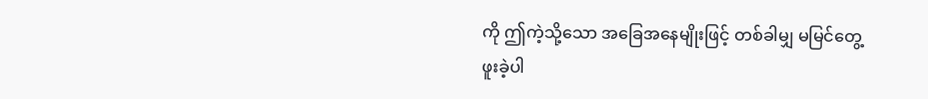ကို ဤကဲ့သို့သော အခြေအနေမျိုးဖြင့် တစ်ခါမျှ မမြင်တွေ့ဖူးခဲ့ပါ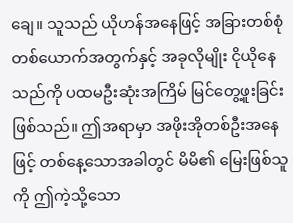ချေ။ သူသည် ယိုဟန်အနေဖြင့် အခြားတစ်စုံတစ်ယောက်အတွက်နှင့် အခုလိုမျိုး ငိုယိုနေသည်ကို ပထမဦးဆုံးအကြိမ် မြင်တွေ့ဖူးခြင်း ဖြစ်သည်။ ဤအရာမှာ အဖိုးအိုတစ်ဦးအနေဖြင့် တစ်နေ့သောအခါတွင် မိမိ၏ မြေးဖြစ်သူကို ဤကဲ့သို့သော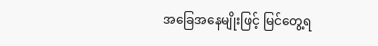အခြေအနေမျိုးဖြင့် မြင်တွေ့ရ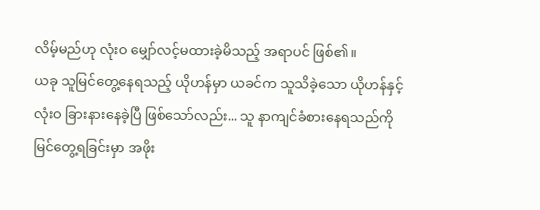လိမ့်မည်ဟု လုံးဝ မျှော်လင့်မထားခဲ့မိသည့် အရာပင် ဖြစ်၏။
ယခု သူမြင်တွေ့နေရသည့် ယိုဟန်မှာ ယခင်က သူသိခဲ့သော ယိုဟန်နှင့် လုံးဝ ခြားနားနေခဲ့ပြီ ဖြစ်သော်လည်း... သူ နာကျင်ခံစားနေရသည်ကို မြင်တွေ့ရခြင်းမှာ အဖိုး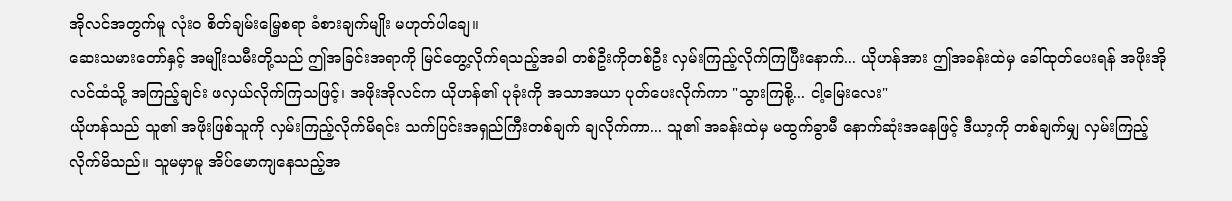အိုလင်အတွက်မူ လုံးဝ စိတ်ချမ်းမြေ့စရာ ခံစားချက်မျိုး မဟုတ်ပါချေ။
ဆေးသမားတော်နှင့် အမျိုးသမီးတို့သည် ဤအခြင်းအရာကို မြင်တွေ့လိုက်ရသည့်အခါ တစ်ဦးကိုတစ်ဦး လှမ်းကြည့်လိုက်ကြပြီးနောက်... ယိုဟန်အား ဤအခန်းထဲမှ ခေါ်ထုတ်ပေးရန် အဖိုးအိုလင်ထံသို့ အကြည့်ချင်း ဖလှယ်လိုက်ကြသဖြင့်၊ အဖိုးအိုလင်က ယိုဟန်၏ ပုခုံးကို အသာအယာ ပုတ်ပေးလိုက်ကာ "သွားကြစို့... ငါ့မြေးလေး"
ယိုဟန်သည် သူ၏ အဖိုးဖြစ်သူကို လှမ်းကြည့်လိုက်မိရင်း သက်ပြင်းအရှည်ကြီးတစ်ချက် ချလိုက်ကာ... သူ၏ အခန်းထဲမှ မထွက်ခွာမီ နောက်ဆုံးအနေဖြင့် ဒီယာ့ကို တစ်ချက်မျှ လှမ်းကြည့်လိုက်မိသည်။ သူမမှာမူ အိပ်မောကျနေသည့်အ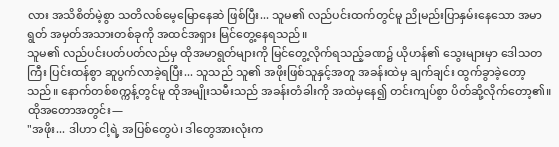လား အသိစိတ်မဲ့စွာ သတိလစ်မေ့မြောနေဆဲ ဖြစ်ပြီး... သူမ၏ လည်ပင်းထက်တွင်မူ ညိုမည်းပြာနှမ်းနေသော အမာရွတ် အမှတ်အသားတစ်ခုကို အထင်အရှား မြင်တွေ့နေရသည်။
သူမ၏ လည်ပင်းပတ်ပတ်လည်မှ ထိုအမာရွတ်များကို မြင်တွေ့လိုက်ရသည့်ခဏ၌ ယိုဟန်၏ သွေးများမှာ ဒေါသတကြီး ပြင်းထန်စွာ ဆူပွက်လာခဲ့ရပြီး... သူသည် သူ၏ အဖိုးဖြစ်သူနှင့်အတူ အခန်းထဲမှ ချက်ချင်း ထွက်ခွာခဲ့တော့သည်။ နောက်တစ်စက္ကန့်တွင်မူ ထိုအမျိုးသမီးသည် အခန်းတံခါးကို အထဲမှနေ၍ တင်းကျပ်စွာ ပိတ်ဆို့လိုက်တော့၏။
ထိုအတောအတွင်း—
"အဖိုး... ဒါဟာ ငါ့ရဲ့ အပြစ်တွေပဲ၊ ဒါတွေအားလုံးက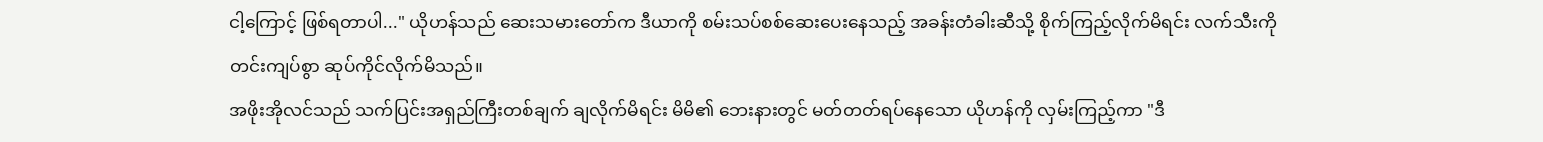ငါ့ကြောင့် ဖြစ်ရတာပါ..." ယိုဟန်သည် ဆေးသမားတော်က ဒီယာကို စမ်းသပ်စစ်ဆေးပေးနေသည့် အခန်းတံခါးဆီသို့ စိုက်ကြည့်လိုက်မိရင်း လက်သီးကို တင်းကျပ်စွာ ဆုပ်ကိုင်လိုက်မိသည်။
အဖိုးအိုလင်သည် သက်ပြင်းအရှည်ကြီးတစ်ချက် ချလိုက်မိရင်း မိမိ၏ ဘေးနားတွင် မတ်တတ်ရပ်နေသော ယိုဟန်ကို လှမ်းကြည့်ကာ "ဒီ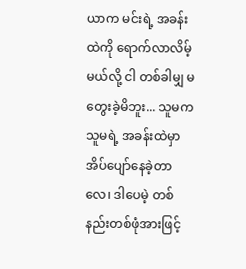ယာက မင်းရဲ့ အခန်းထဲကို ရောက်လာလိမ့်မယ်လို့ ငါ တစ်ခါမျှ မတွေးခဲ့မိဘူး... သူမက သူမရဲ့ အခန်းထဲမှာ အိပ်ပျော်နေခဲ့တာလေ၊ ဒါပေမဲ့ တစ်နည်းတစ်ဖုံအားဖြင့်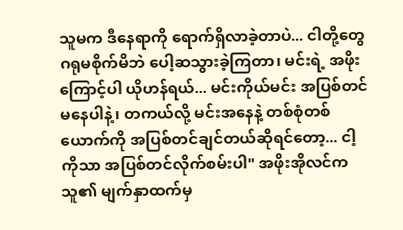သူမက ဒီနေရာကို ရောက်ရှိလာခဲ့တာပဲ... ငါတို့တွေ ဂရုမစိုက်မိဘဲ ပေါ့ဆသွားခဲ့ကြတာ၊ မင်းရဲ့ အဖိုးကြောင့်ပါ ယိုဟန်ရယ်... မင်းကိုယ်မင်း အပြစ်တင်မနေပါနဲ့၊ တကယ်လို့ မင်းအနေနဲ့ တစ်စုံတစ်ယောက်ကို အပြစ်တင်ချင်တယ်ဆိုရင်တော့... ငါ့ကိုသာ အပြစ်တင်လိုက်စမ်းပါ" အဖိုးအိုလင်က သူ၏ မျက်နှာထက်မှ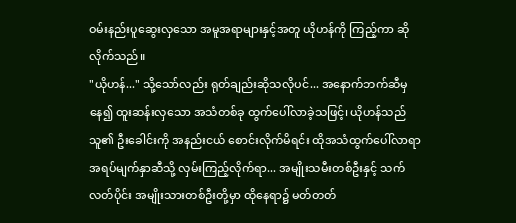ဝမ်းနည်းပူဆွေးလှသော အမူအရာများနှင့်အတူ ယိုဟန်ကို ကြည့်ကာ ဆိုလိုက်သည်။
"ယိုဟန်..." သို့သော်လည်း ရုတ်ချည်းဆိုသလိုပင်... အနောက်ဘက်ဆီမှနေ၍ ထူးဆန်းလှသော အသံတစ်ခု ထွက်ပေါ်လာခဲ့သဖြင့်၊ ယိုဟန်သည် သူ၏ ဦးခေါင်းကို အနည်းငယ် စောင်းလိုက်မိရင်း ထိုအသံထွက်ပေါ်လာရာ အရပ်မျက်နှာဆီသို့ လှမ်းကြည့်လိုက်ရာ... အမျိုးသမီးတစ်ဦးနှင့် သက်လတ်ပိုင်း အမျိုးသားတစ်ဦးတို့မှာ ထိုနေရာ၌ မတ်တတ်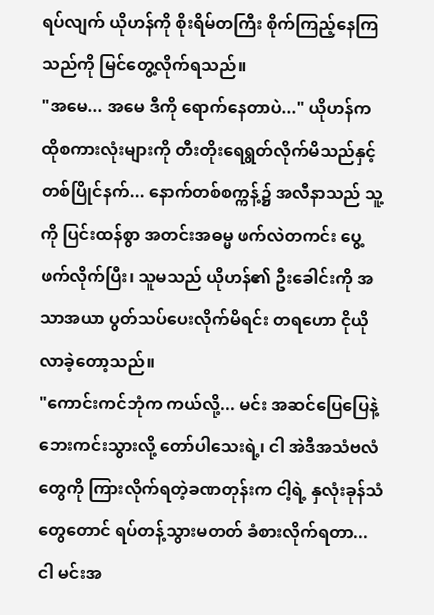ရပ်လျက် ယိုဟန်ကို စိုးရိမ်တကြီး စိုက်ကြည့်နေကြသည်ကို မြင်တွေ့လိုက်ရသည်။
"အမေ... အမေ ဒီကို ရောက်နေတာပဲ..." ယိုဟန်က ထိုစကားလုံးများကို တီးတိုးရေရွတ်လိုက်မိသည်နှင့် တစ်ပြိုင်နက်... နောက်တစ်စက္ကန့်၌ အလီနာသည် သူ့ကို ပြင်းထန်စွာ အတင်းအဓမ္မ ဖက်လဲတကင်း ပွေ့ဖက်လိုက်ပြီး၊ သူမသည် ယိုဟန်၏ ဦးခေါင်းကို အသာအယာ ပွတ်သပ်ပေးလိုက်မိရင်း တရဟော ငိုယိုလာခဲ့တော့သည်။
"ကောင်းကင်ဘုံက ကယ်လို့... မင်း အဆင်ပြေပြေနဲ့ ဘေးကင်းသွားလို့ တော်ပါသေးရဲ့၊ ငါ အဲဒီအသံဗလံတွေကို ကြားလိုက်ရတဲ့ခဏတုန်းက ငါ့ရဲ့ နှလုံးခုန်သံတွေတောင် ရပ်တန့်သွားမတတ် ခံစားလိုက်ရတာ... ငါ မင်းအ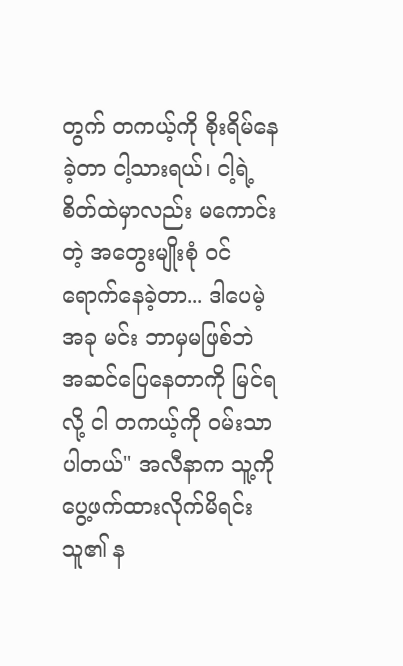တွက် တကယ့်ကို စိုးရိမ်နေခဲ့တာ ငါ့သားရယ်၊ ငါ့ရဲ့ စိတ်ထဲမှာလည်း မကောင်းတဲ့ အတွေးမျိုးစုံ ဝင်ရောက်နေခဲ့တာ... ဒါပေမဲ့ အခု မင်း ဘာမှမဖြစ်ဘဲ အဆင်ပြေနေတာကို မြင်ရလို့ ငါ တကယ့်ကို ဝမ်းသာပါတယ်" အလီနာက သူ့ကို ပွေ့ဖက်ထားလိုက်မိရင်း သူ၏ န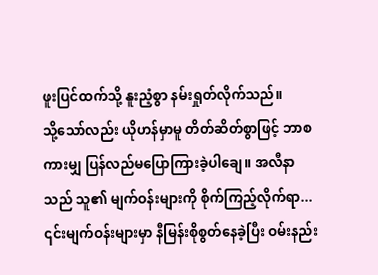ဖူးပြင်ထက်သို့ နူးညံ့စွာ နမ်းရှုတ်လိုက်သည်။
သို့သော်လည်း ယိုဟန်မှာမူ တိတ်ဆိတ်စွာဖြင့် ဘာစကားမျှ ပြန်လည်မပြောကြားခဲ့ပါချေ။ အလီနာသည် သူ၏ မျက်ဝန်းများကို စိုက်ကြည့်လိုက်ရာ... ၎င်းမျက်ဝန်းများမှာ နီမြန်းစိုစွတ်နေခဲ့ပြီး ဝမ်းနည်း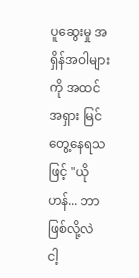ပူဆွေးမှု အရှိန်အဝါများကို အထင်အရှား မြင်တွေ့နေရသဖြင့် "ယိုဟန်... ဘာဖြစ်လို့လဲ ငါ့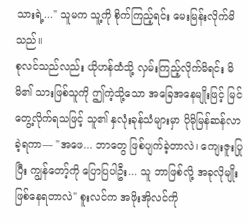သားရဲ့..." သူမက သူ့ကို စိုက်ကြည့်ရင်း မေးမြန်းလိုက်မိသည်။
စုလင်သည်လည်း ယိုဟန်ထံသို့ လှမ်းကြည့်လိုက်မိရင်း မိမိ၏ သားဖြစ်သူကို ဤကဲ့သို့သော အခြေအနေမျိုးဖြင့် မြင်တွေ့လိုက်ရသဖြင့် သူ၏ နှလုံးခုန်သံများမှာ ပိုမိုမြန်ဆန်လာခဲ့ရကာ— "အဖေ... ဘာတွေ ဖြစ်ပျက်ခဲ့တာလဲ၊ ကျေးဇူးပြုပြီး ကျွန်တော့်ကို ပြောပြပါဦး... သူ ဘာဖြစ်လို့ အခုလိုမျိုး ဖြစ်နေရတာလဲ" စူးလင်က အဖိုးအိုလင်ကို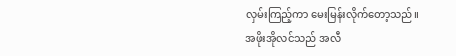လှမ်းကြည့်ကာ မေးမြန်းလိုက်တော့သည်။
အဖိုးအိုလင်သည် အလီ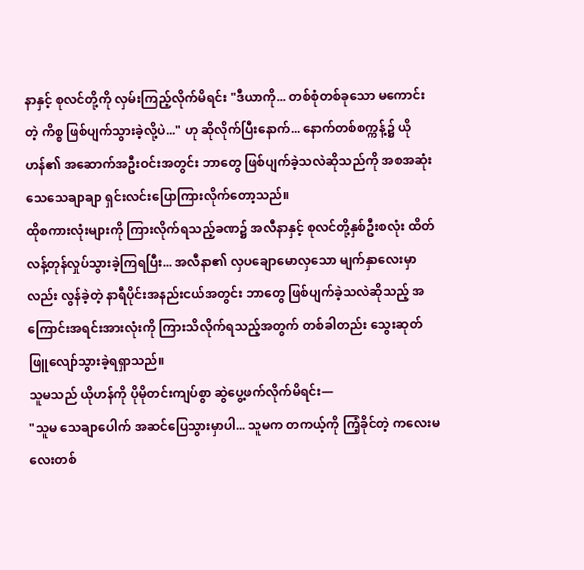နာနှင့် စုလင်တို့ကို လှမ်းကြည့်လိုက်မိရင်း "ဒီယာကို... တစ်စုံတစ်ခုသော မကောင်းတဲ့ ကိစ္စ ဖြစ်ပျက်သွားခဲ့လို့ပဲ..." ဟု ဆိုလိုက်ပြီးနောက်... နောက်တစ်စက္ကန့်၌ ယိုဟန်၏ အဆောက်အဦးဝင်းအတွင်း ဘာတွေ ဖြစ်ပျက်ခဲ့သလဲဆိုသည်ကို အစအဆုံး သေသေချာချာ ရှင်းလင်းပြောကြားလိုက်တော့သည်။
ထိုစကားလုံးများကို ကြားလိုက်ရသည့်ခဏ၌ အလီနာနှင့် စုလင်တို့နှစ်ဦးစလုံး ထိတ်လန့်တုန်လှုပ်သွားခဲ့ကြရပြီး... အလီနာ၏ လှပချောမောလှသော မျက်နှာလေးမှာလည်း လွန်ခဲ့တဲ့ နာရီပိုင်းအနည်းငယ်အတွင်း ဘာတွေ ဖြစ်ပျက်ခဲ့သလဲဆိုသည့် အကြောင်းအရင်းအားလုံးကို ကြားသိလိုက်ရသည့်အတွက် တစ်ခါတည်း သွေးဆုတ်ဖြူလျော်သွားခဲ့ရရှာသည်။
သူမသည် ယိုဟန်ကို ပိုမိုတင်းကျပ်စွာ ဆွဲပွေ့ဖက်လိုက်မိရင်း—
"သူမ သေချာပေါက် အဆင်ပြေသွားမှာပါ... သူမက တကယ့်ကို ကြံ့ခိုင်တဲ့ ကလေးမလေးတစ်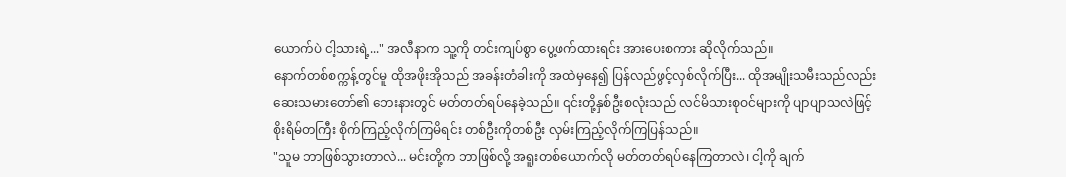ယောက်ပဲ ငါ့သားရဲ့..." အလီနာက သူ့ကို တင်းကျပ်စွာ ပွေ့ဖက်ထားရင်း အားပေးစကား ဆိုလိုက်သည်။
နောက်တစ်စက္ကန့်တွင်မူ ထိုအဖိုးအိုသည် အခန်းတံခါးကို အထဲမှနေ၍ ပြန်လည်ဖွင့်လှစ်လိုက်ပြီး... ထိုအမျိုးသမီးသည်လည်း ဆေးသမားတော်၏ ဘေးနားတွင် မတ်တတ်ရပ်နေခဲ့သည်။ ၎င်းတို့နှစ်ဦးစလုံးသည် လင်မိသားစုဝင်များကို ပျာပျာသလဲဖြင့် စိုးရိမ်တကြီး စိုက်ကြည့်လိုက်ကြမိရင်း တစ်ဦးကိုတစ်ဦး လှမ်းကြည့်လိုက်ကြပြန်သည်။
"သူမ ဘာဖြစ်သွားတာလဲ... မင်းတို့က ဘာဖြစ်လို့ အရူးတစ်ယောက်လို မတ်တတ်ရပ်နေကြတာလဲ၊ ငါ့ကို ချက်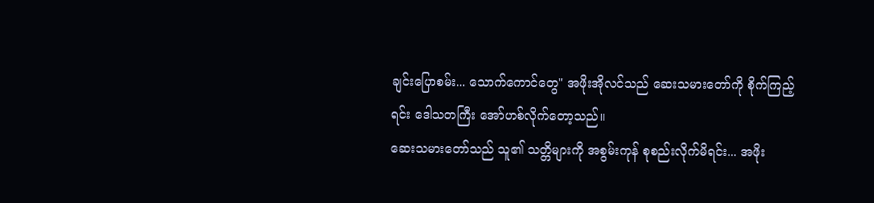ချင်းပြောစမ်း... သောက်ကောင်တွေ" အဖိုးအိုလင်သည် ဆေးသမားတော်ကို စိုက်ကြည့်ရင်း ဒေါသတကြီး အော်ဟစ်လိုက်တော့သည်။
ဆေးသမားတော်သည် သူ၏ သတ္တိများကို အစွမ်းကုန် စုစည်းလိုက်မိရင်း... အဖိုး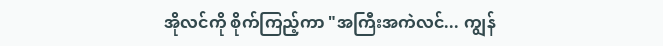အိုလင်ကို စိုက်ကြည့်ကာ "အကြီးအကဲလင်... ကျွန်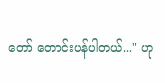တော် တောင်းပန်ပါတယ်..." ဟု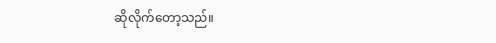ဆိုလိုက်တော့သည်။